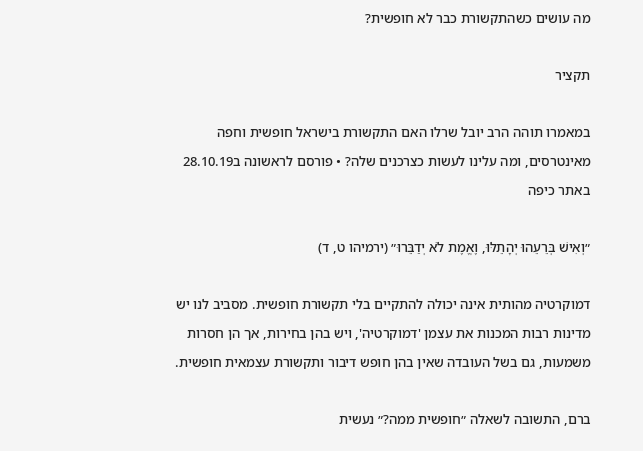מה עושים כשהתקשורת כבר לא חופשית?

תקציר

במאמרו תוהה הרב יובל שרלו האם התקשורת בישראל חופשית וחפה מאינטרסים, ומה עלינו לעשות כצרכנים שלה? • פורסם לראשונה ב28.10.19 באתר כיפה

״וְאִישׁ בְּרֵעֵהוּ יְהָתֵלּוּ, וֶאֱמֶת לֹא יְדַבֵּרוּ״ (ירמיהו ט, ד)

דמוקרטיה מהותית אינה יכולה להתקיים בלי תקשורת חופשית. מסביב לנו יש מדינות רבות המכנות את עצמן 'דמוקרטיה', ויש בהן בחירות, אך הן חסרות משמעות, גם בשל העובדה שאין בהן חופש דיבור ותקשורת עצמאית חופשית.

ברם, התשובה לשאלה ״חופשית ממה?״ נעשית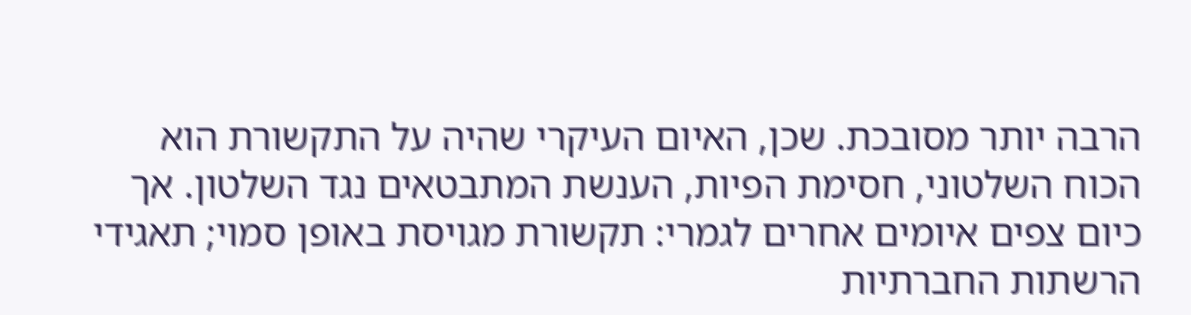הרבה יותר מסובכת. שכן, האיום העיקרי שהיה על התקשורת הוא הכוח השלטוני, חסימת הפיות, הענשת המתבטאים נגד השלטון. אך כיום צפים איומים אחרים לגמרי: תקשורת מגויסת באופן סמוי; תאגידי הרשתות החברתיות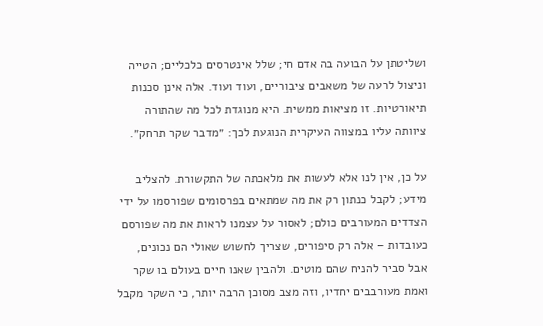ושליטתן על הבועה בה אדם חי; שלל אינטרסים כלכליים; הטייה וניצול לרעה של משאבים ציבוריים, ועוד ועוד. אלה אינן סכנות תיאורטיות. זו מציאות ממשית. היא מנוגדת לכל מה שהתורה ציוותה עליו במצווה העיקרית הנוגעת לכך: ״מדבר שקר תרחק״.

על כן, אין לנו אלא לעשות את מלאכתה של התקשורת. להצליב מידע; לקבל כנתון רק את מה שמתאים בפרסומים שפורסמו על ידי הצדדים המעורבים כולם; לאסור על עצמנו לראות את מה שפורסם כעובדות – אלה רק סיפורים, שצריך לחשוש שאולי הם נכונים, אבל סביר להניח שהם מוטים. ולהבין שאנו חיים בעולם בו שקר ואמת מעורבבים יחדיו, וזה מצב מסוכן הרבה יותר, כי השקר מקבל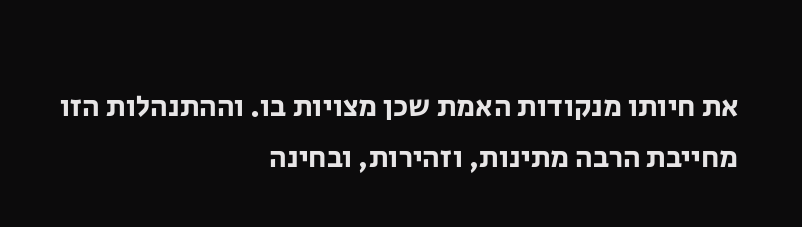את חיותו מנקודות האמת שכן מצויות בו. וההתנהלות הזו מחייבת הרבה מתינות, וזהירות, ובחינה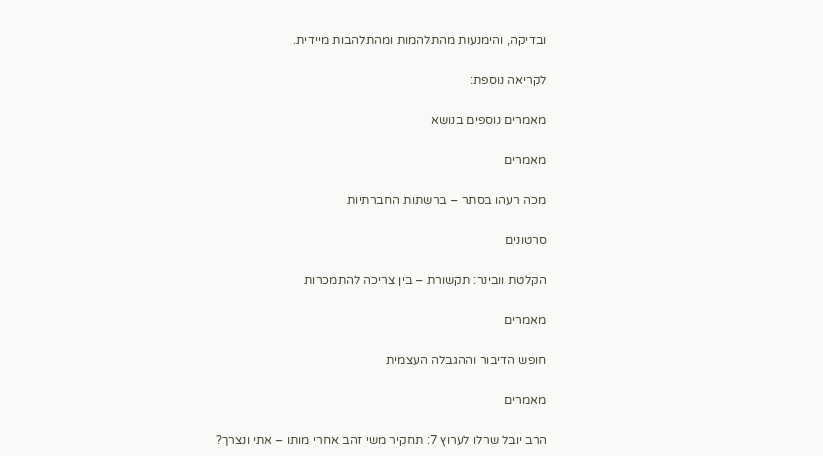ובדיקה, והימנעות מהתלהמות ומהתלהבות מיידית.

לקריאה נוספת:

מאמרים נוספים בנושא

מאמרים

מכה רעהו בסתר – ברשתות החברתיות

סרטונים

הקלטת וובינר: תקשורת – בין צריכה להתמכרות

מאמרים

חופש הדיבור וההגבלה העצמית

מאמרים

הרב יובל שרלו לערוץ 7: תחקיר משי זהב אחרי מותו – אתי ונצרך?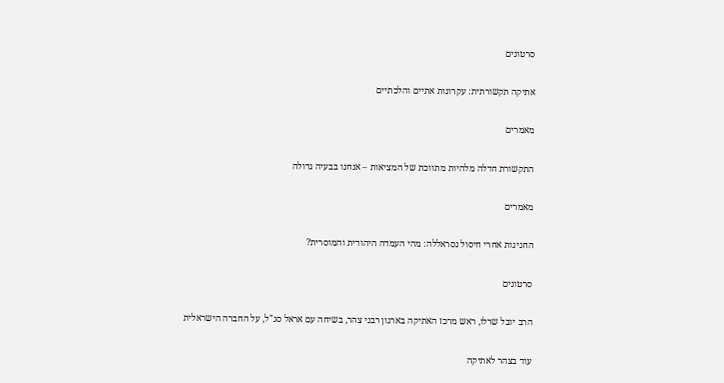סרטונים

אתיקה תקשורתית: עקרונות אתיים והלכתיים

מאמרים

התקשורת חדלה מלהיות מתווכת של המציאות – אנחנו בבעיה גדולה

מאמרים

החגיגות אחרי חיסול נסראללה: מהי העמדה היהודית והמוסרית?

סרטונים

הרב יובל שרלו, ראש מרכז האתיקה בארגון רבני צהר, בשיחה עם אראל סג"ל, על החברה הישראלית

עוד בצהר לאתיקה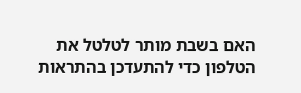האם בשבת מותר לטלטל את הטלפון כדי להתעדכן בהתראות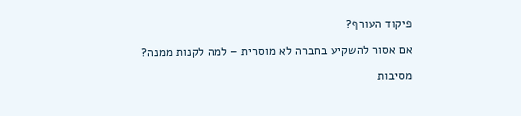פיקוד העורף?

אם אסור להשקיע בחברה לא מוסרית – למה לקנות ממנה?

מסיבות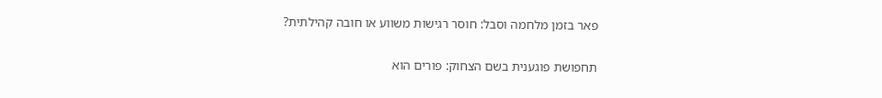פאר בזמן מלחמה וסבל: חוסר רגישות משווע או חובה קהילתית?

תחפושת פוגענית בשם הצחוק: פורים הוא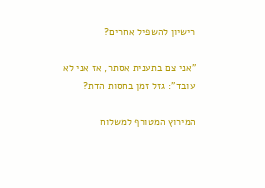רישיון להשפיל אחרים?

"אני צם בתענית אסתר, אז אני לא עובד": גזל זמן בחסות הדת?

המירוץ המטורף למשלוח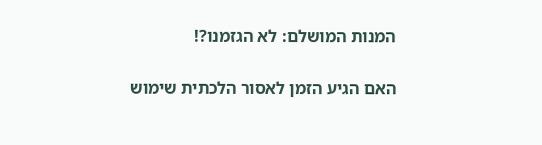המנות המושלם: לא הגזמנו?!

האם הגיע הזמן לאסור הלכתית שימוש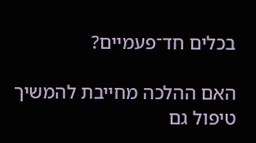בכלים חד־פעמיים?

האם ההלכה מחייבת להמשיך טיפול גם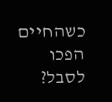כשהחיים הפכו לסבל?